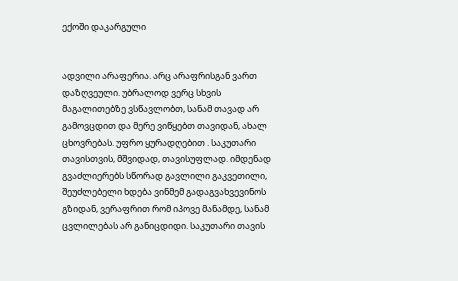ექოში დაკარგული


ადვილი არაფერია. არც არაფრისგან ვართ დაზღვეული. უბრალოდ ვერც სხვის მაგალითებზე ვსწავლობთ, სანამ თავად არ გამოვცდით და მერე ვიწყებთ თავიდან, ახალ ცხოვრებას. უფრო ყურადღებით . საკუთარი თავისთვის, მშვიდად, თავისუფლად. იმდენად გვაძლიერებს სწორად გავლილი გაკვეთილი, შეუძლებელი ხდება ვინმემ გადაგვახვევინოს გზიდან, ვერაფრით რომ იპოვე მანამდე, სანამ ცვლილებას არ განიცდიდი. საკუთარი თავის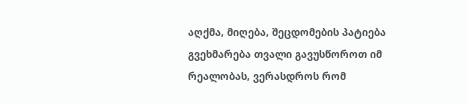აღქმა, მიღება, შეცდომების პატიება გვეხმარება თვალი გავუსწოროთ იმ რეალობას, ვერასდროს რომ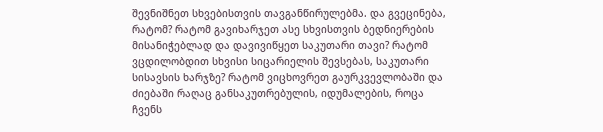შევნიშნეთ სხვებისთვის თავგანწირულებმა. და გვეცინება, რატომ? რატომ გავიხარჯეთ ასე სხვისთვის ბედნიერების მისანიჭებლად და დავივიწყეთ საკუთარი თავი? რატომ ვცდილობდით სხვისი სიცარიელის შევსებას, საკუთარი სისავსის ხარჯზე? რატომ ვიცხოვრეთ გაურკვევლობაში და ძიებაში რაღაც განსაკუთრებულის, იდუმალების, როცა ჩვენს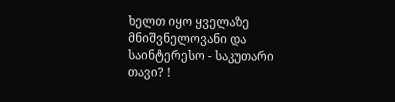ხელთ იყო ყველაზე მნიშვნელოვანი და საინტერესო - საკუთარი თავი? !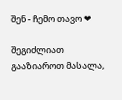შენ - ჩემო თავო ❤

შეგიძლიათ გააზიაროთ მასალა,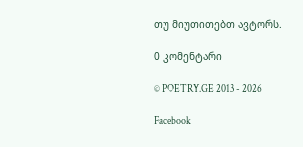თუ მიუთითებთ ავტორს.

0 კომენტარი

© POETRY.GE 2013 - 2026

Facebook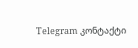Telegram კონტაქტი